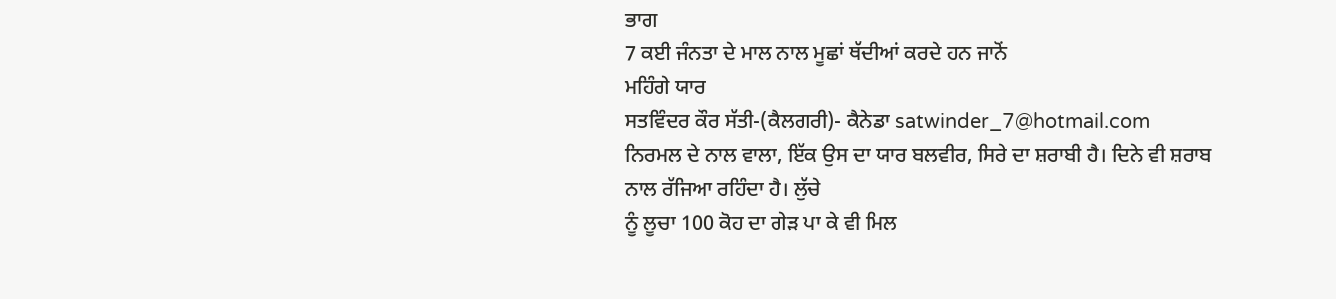ਭਾਗ
7 ਕਈ ਜੰਨਤਾ ਦੇ ਮਾਲ ਨਾਲ ਮੂਛਾਂ ਥੱਦੀਆਂ ਕਰਦੇ ਹਨ ਜਾਨੋਂ
ਮਹਿੰਗੇ ਯਾਰ
ਸਤਵਿੰਦਰ ਕੌਰ ਸੱਤੀ-(ਕੈਲਗਰੀ)- ਕੈਨੇਡਾ satwinder_7@hotmail.com
ਨਿਰਮਲ ਦੇ ਨਾਲ ਵਾਲਾ, ਇੱਕ ਉਸ ਦਾ ਯਾਰ ਬਲਵੀਰ, ਸਿਰੇ ਦਾ ਸ਼ਰਾਬੀ ਹੈ। ਦਿਨੇ ਵੀ ਸ਼ਰਾਬ
ਨਾਲ ਰੱਜਿਆ ਰਹਿੰਦਾ ਹੈ। ਲੁੱਚੇ
ਨੂੰ ਲੂਚਾ 100 ਕੋਹ ਦਾ ਗੇੜ ਪਾ ਕੇ ਵੀ ਮਿਲ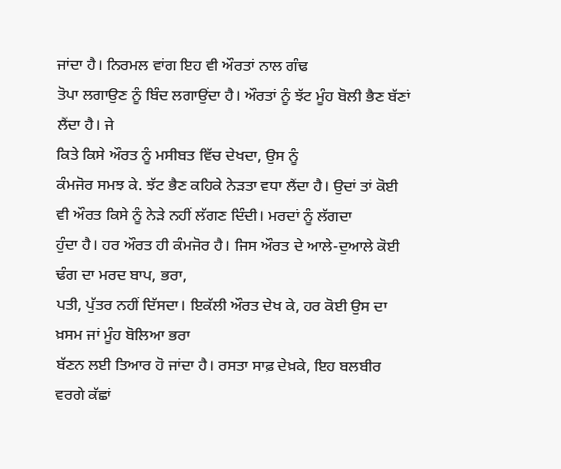ਜਾਂਦਾ ਹੈ। ਨਿਰਮਲ ਵਾਂਗ ਇਹ ਵੀ ਔਰਤਾਂ ਨਾਲ ਗੰਢ
ਤੋਪਾ ਲਗਾਉਣ ਨੂੰ ਬਿੰਦ ਲਗਾਉਂਦਾ ਹੈ। ਔਰਤਾਂ ਨੂੰ ਝੱਟ ਮੂੰਹ ਬੋਲੀ ਭੈਣ ਬੱਣਾਂ ਲੈਂਦਾ ਹੈ। ਜੇ
ਕਿਤੇ ਕਿਸੇ ਔਰਤ ਨੂੰ ਮਸੀਬਤ ਵਿੱਚ ਦੇਖਦਾ, ਉਸ ਨੂੰ
ਕੰਮਜੋਰ ਸਮਝ ਕੇ. ਝੱਟ ਭੈਣ ਕਹਿਕੇ ਨੇੜਤਾ ਵਧਾ ਲੈਂਦਾ ਹੈ। ਉਦਾਂ ਤਾਂ ਕੋਈ ਵੀ ਔਰਤ ਕਿਸੇ ਨੂੰ ਨੇੜੇ ਨਹੀਂ ਲੱਗਣ ਦਿੰਦੀ। ਮਰਦਾਂ ਨੂੰ ਲੱਗਦਾ
ਹੁੰਦਾ ਹੈ। ਹਰ ਔਰਤ ਹੀ ਕੰਮਜੋਰ ਹੈ। ਜਿਸ ਔਰਤ ਦੇ ਆਲੇ-ਦੁਆਲੇ ਕੋਈ ਢੰਗ ਦਾ ਮਰਦ ਬਾਪ, ਭਰਾ,
ਪਤੀ, ਪੁੱਤਰ ਨਹੀਂ ਦਿੱਸਦਾ। ਇਕੱਲੀ ਔਰਤ ਦੇਖ ਕੇ, ਹਰ ਕੋਈ ਉਸ ਦਾ ਖ਼ਸਮ ਜਾਂ ਮੂੰਹ ਬੋਲਿਆ ਭਰਾ
ਬੱਣਨ ਲਈ ਤਿਆਰ ਹੋ ਜਾਂਦਾ ਹੈ। ਰਸਤਾ ਸਾਫ਼ ਦੇਖ਼ਕੇ, ਇਹ ਬਲਬੀਰ ਵਰਗੇ ਕੱਛਾਂ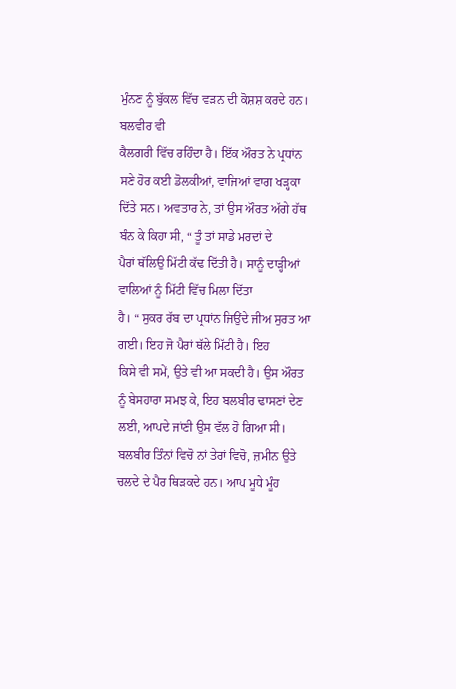ਮੁੰਨਣ ਨੂੰ ਬੁੱਕਲ ਵਿੱਚ ਵੜਨ ਦੀ ਕੋਸ਼ਸ਼ ਕਰਦੇ ਹਨ। ਬਲਵੀਰ ਵੀ
ਕੈਲਗਰੀ ਵਿੱਚ ਰਹਿੰਦਾ ਹੈ। ਇੱਕ ਔਰਤ ਨੇ ਪ੍ਰਧਾਂਨ ਸਣੇ ਹੋਰ ਕਈ ਡੋਲਕੀਆਂ, ਵਾਜਿਆਂ ਵਾਗ ਖੜ੍ਹਕਾ
ਦਿੱਤੇ ਸਨ। ਅਵਤਾਰ ਨੇ, ਤਾਂ ਉਸ ਔਰਤ ਅੱਗੇ ਹੱਥ ਬੰਨ ਕੇ ਕਿਹਾ ਸੀ, “ ਤੂੰ ਤਾਂ ਸਾਡੇ ਮਰਦਾਂ ਦੇ
ਪੈਰਾਂ ਥੱਲਿਉ ਮਿੱਟੀ ਕੱਢ ਦਿੱਤੀ ਹੈ। ਸਾਨੂੰ ਦਾੜ੍ਹੀਆਂ ਵਾਲਿਆਂ ਨੂੰ ਮਿੱਟੀ ਵਿੱਚ ਮਿਲਾ ਦਿੱਤਾ
ਹੈ। “ ਸੁਕਰ ਰੱਬ ਦਾ ਪ੍ਰਧਾਂਨ ਜਿਉਂਦੇ ਜੀਅ ਸੁਰਤ ਆ ਗਈ। ਇਹ ਜੋ ਪੈਰਾਂ ਥੱਲੇ ਮਿੱਟੀ ਹੈ। ਇਹ
ਕਿਸੇ ਵੀ ਸਮੇਂ, ਉਤੇ ਵੀ ਆ ਸਕਦੀ ਹੈ। ਉਸ ਔਰਤ ਨੂੰ ਬੇਸਹਾਰਾ ਸਮਝ ਕੇ, ਇਹ ਬਲਬੀਰ ਢਾਸਣਾਂ ਦੇਣ
ਲਈ, ਆਪਦੇ ਜਾਂਣੀ ਉਸ ਵੱਲ ਹੋ ਗਿਆ ਸੀ। ਬਲਬੀਰ ਤਿੰਨਾਂ ਵਿਚੋ ਨਾਂ ਤੇਰਾਂ ਵਿਚੋ, ਜ਼ਮੀਨ ਉਤੇ
ਚਲਦੇ ਦੇ ਪੈਰ ਥਿੜਕਦੇ ਹਨ। ਆਪ ਮੂਧੇ ਮੂੰਹ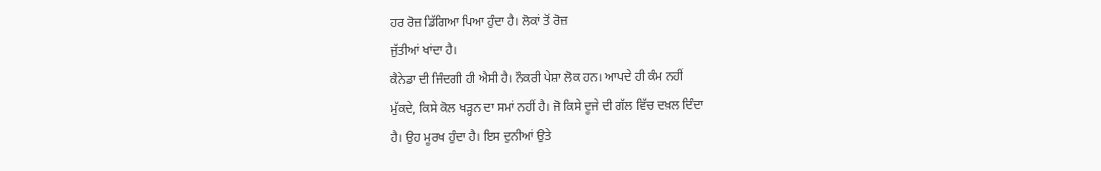ਹਰ ਰੋਜ਼ ਡਿੱਗਿਆ ਪਿਆ ਹੁੰਦਾ ਹੈ। ਲੋਕਾਂ ਤੋਂ ਰੋਜ਼
ਜੁੱਤੀਆਂ ਖਾਂਦਾ ਹੈ।
ਕੈਨੇਡਾ ਦੀ ਜਿੰਦਗੀ ਹੀ ਐਸੀ ਹੈ। ਨੌਕਰੀ ਪੇਸ਼ਾ ਲੋਕ ਹਨ। ਆਪਦੇ ਹੀ ਕੰਮ ਨਹੀਂ
ਮੁੱਕਦੇ, ਕਿਸੇ ਕੋਲ ਖੜ੍ਹਨ ਦਾ ਸਮਾਂ ਨਹੀਂ ਹੈ। ਜੋ ਕਿਸੇ ਦੂਜੇ ਦੀ ਗੱਲ ਵਿੱਚ ਦਖ਼ਲ ਦਿੰਦਾ
ਹੈ। ਉਹ ਮੂਰਖ ਹੁੰਦਾ ਹੈ। ਇਸ ਦੁਨੀਆਂ ਉਤੇ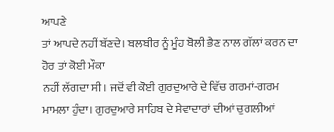ਆਪਣੇ
ਤਾਂ ਆਪਦੇ ਨਹੀਂ ਬੱਣਦੇ। ਬਲਬੀਰ ਨੂੰ ਮੂੰਹ ਬੋਲੀ ਭੈਣ ਨਾਲ ਗੱਲਾਂ ਕਰਨ ਦਾ ਹੋਰ ਤਾਂ ਕੋਈ ਮੌਕਾ
ਨਹੀਂ ਲੱਗਦਾ ਸੀ। ਜਦੋਂ ਵੀ ਕੋਈ ਗੁਰਦੁਆਰੇ ਦੇ ਵਿੱਚ ਗਰਮਾਂ-ਗਰਮ ਮਾਮਲਾ ਹੁੰਦਾ। ਗੁਰਦੁਆਰੇ ਸਾਹਿਬ ਦੇ ਸੇਵਾਦਾਰਾਂ ਦੀਆਂ ਚੁਗਲੀਆਂ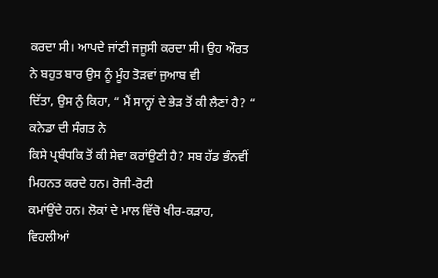ਕਰਦਾ ਸੀ। ਆਪਦੇ ਜਾਂਣੀ ਜਜੂਸੀ ਕਰਦਾ ਸੀ। ਉਹ ਔਰਤ ਨੇ ਬਹੁਤ ਬਾਰ ਉਸ ਨੂੰ ਮੂੰਹ ਤੋੜਵਾਂ ਜੁਆਬ ਵੀ
ਦਿੱਤਾ, ਉਸ ਨੁੰ ਕਿਹਾ, “ ਮੈਂ ਸਾਨ੍ਹਾਂ ਦੇ ਭੇੜ ਤੋਂ ਕੀ ਲੈਣਾਂ ਹੈ? “ ਕਨੇਡਾ ਦੀ ਸੰਗਤ ਨੇ
ਕਿਸੇ ਪ੍ਰਬੰਧਕਿ ਤੋਂ ਕੀ ਸੇਵਾ ਕਰਾਂਉਣੀ ਹੈ? ਸਬ ਹੱਡ ਭੰਨਵੀਂ ਮਿਹਨਤ ਕਰਦੇ ਹਨ। ਰੋਜੀ-ਰੋਟੀ
ਕਮਾਂਉਂਦੇ ਹਨ। ਲੋਕਾਂ ਦੇ ਮਾਲ ਵਿੱਚੋ ਖੀਰ-ਕੜਾਹ, ਵਿਹਲੀਆਂ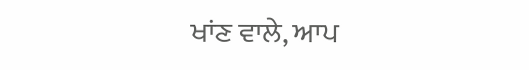ਖਾਂਣ ਵਾਲੇ, ਆਪ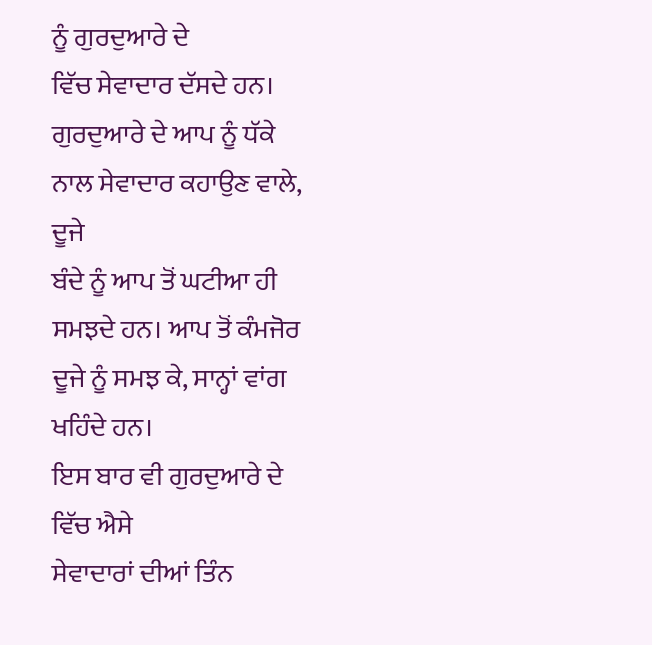ਨੂੰ ਗੁਰਦੁਆਰੇ ਦੇ
ਵਿੱਚ ਸੇਵਾਦਾਰ ਦੱਸਦੇ ਹਨ। ਗੁਰਦੁਆਰੇ ਦੇ ਆਪ ਨੂੰ ਧੱਕੇ ਨਾਲ ਸੇਵਾਦਾਰ ਕਹਾਉਣ ਵਾਲੇ, ਦੂਜੇ
ਬੰਦੇ ਨੂੰ ਆਪ ਤੋਂ ਘਟੀਆ ਹੀ ਸਮਝਦੇ ਹਨ। ਆਪ ਤੋਂ ਕੰਮਜੋਰ ਦੂਜੇ ਨੂੰ ਸਮਝ ਕੇ, ਸਾਨ੍ਹਾਂ ਵਾਂਗ
ਖਹਿੰਦੇ ਹਨ।
ਇਸ ਬਾਰ ਵੀ ਗੁਰਦੁਆਰੇ ਦੇ ਵਿੱਚ ਐਸੇ
ਸੇਵਾਦਾਰਾਂ ਦੀਆਂ ਤਿੰਨ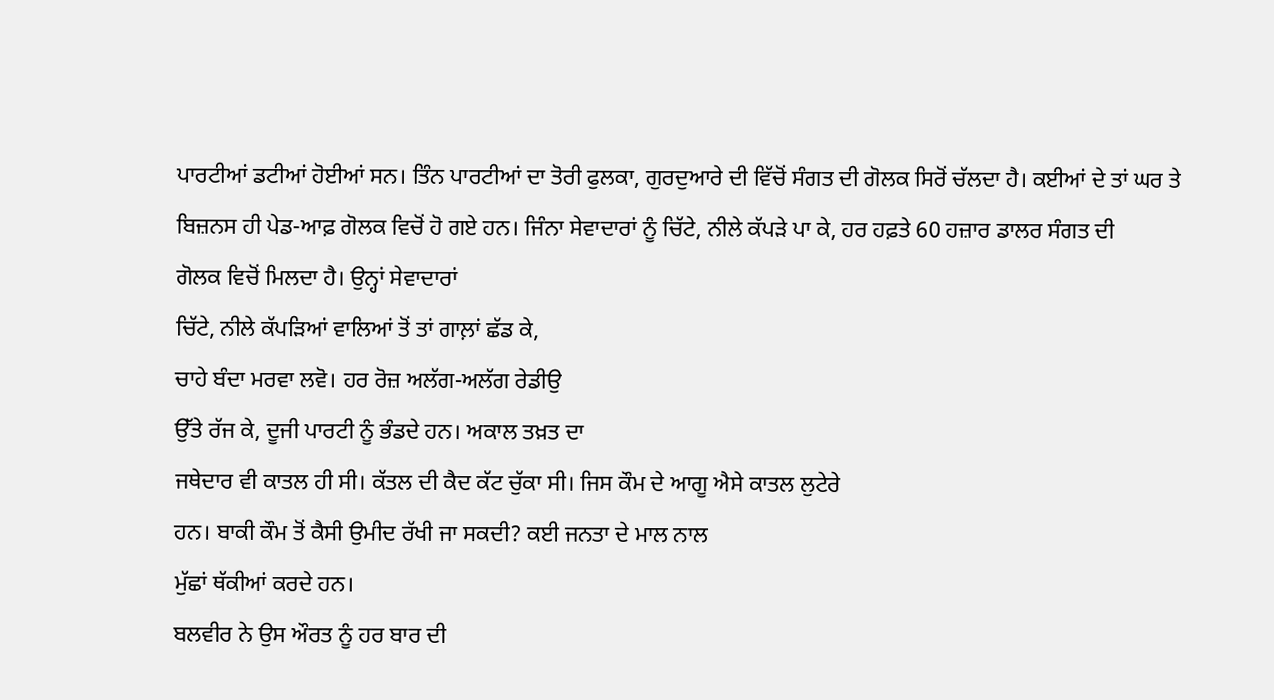ਪਾਰਟੀਆਂ ਡਟੀਆਂ ਹੋਈਆਂ ਸਨ। ਤਿੰਨ ਪਾਰਟੀਆਂ ਦਾ ਤੋਰੀ ਫੁਲਕਾ, ਗੁਰਦੁਆਰੇ ਦੀ ਵਿੱਚੋਂ ਸੰਗਤ ਦੀ ਗੋਲਕ ਸਿਰੋਂ ਚੱਲਦਾ ਹੈ। ਕਈਆਂ ਦੇ ਤਾਂ ਘਰ ਤੇ
ਬਿਜ਼ਨਸ ਹੀ ਪੇਡ-ਆਫ਼ ਗੋਲਕ ਵਿਚੋਂ ਹੋ ਗਏ ਹਨ। ਜਿੰਨਾ ਸੇਵਾਦਾਰਾਂ ਨੂੰ ਚਿੱਟੇ, ਨੀਲੇ ਕੱਪੜੇ ਪਾ ਕੇ, ਹਰ ਹਫ਼ਤੇ 60 ਹਜ਼ਾਰ ਡਾਲਰ ਸੰਗਤ ਦੀ
ਗੋਲਕ ਵਿਚੋਂ ਮਿਲਦਾ ਹੈ। ਉਨ੍ਹਾਂ ਸੇਵਾਦਾਰਾਂ
ਚਿੱਟੇ, ਨੀਲੇ ਕੱਪੜਿਆਂ ਵਾਲਿਆਂ ਤੋਂ ਤਾਂ ਗਾਲ਼ਾਂ ਛੱਡ ਕੇ,
ਚਾਹੇ ਬੰਦਾ ਮਰਵਾ ਲਵੋ। ਹਰ ਰੋਜ਼ ਅਲੱਗ-ਅਲੱਗ ਰੇਡੀਉ
ਉੱਤੇ ਰੱਜ ਕੇ, ਦੂਜੀ ਪਾਰਟੀ ਨੂੰ ਭੰਡਦੇ ਹਨ। ਅਕਾਲ ਤਖ਼ਤ ਦਾ
ਜਥੇਦਾਰ ਵੀ ਕਾਤਲ ਹੀ ਸੀ। ਕੱਤਲ ਦੀ ਕੈਦ ਕੱਟ ਚੁੱਕਾ ਸੀ। ਜਿਸ ਕੌਮ ਦੇ ਆਗੂ ਐਸੇ ਕਾਤਲ ਲੁਟੇਰੇ
ਹਨ। ਬਾਕੀ ਕੌਮ ਤੋਂ ਕੈਸੀ ਉਮੀਦ ਰੱਖੀ ਜਾ ਸਕਦੀ? ਕਈ ਜਨਤਾ ਦੇ ਮਾਲ ਨਾਲ
ਮੁੱਛਾਂ ਥੱਕੀਆਂ ਕਰਦੇ ਹਨ।
ਬਲਵੀਰ ਨੇ ਉਸ ਔਰਤ ਨੂੰ ਹਰ ਬਾਰ ਦੀ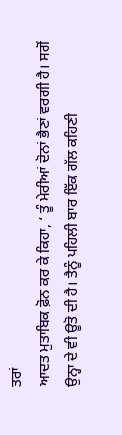ਤਰਾਂ
ਆਦਤ ਮੁਤਾਬਿਕ ਫ਼ੋਨ ਕਰ ਕੇ ਕਿਹਾ, ‘ ਤੂੰ ਮੇਰੀਆਂ ਦੋਨਾਂ ਭੈਣਾਂ ਵਰਗੀ ਹੈ। ਸਗੋਂ
ਉਨ੍ਹਾ ਦੇ ਵੀ ਊਤੋ ਦੀ ਹੈ। ਤੈਨੂੰ ਪਹਿਲੀ ਬਾਰ ਇੱਕ ਗੱਲ ਕਹਿਣੀ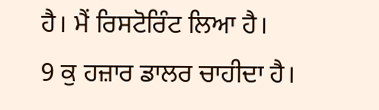ਹੈ। ਮੈਂ ਰਿਸਟੋਰਿੰਟ ਲਿਆ ਹੈ।
9 ਕੁ ਹਜ਼ਾਰ ਡਾਲਰ ਚਾਹੀਦਾ ਹੈ।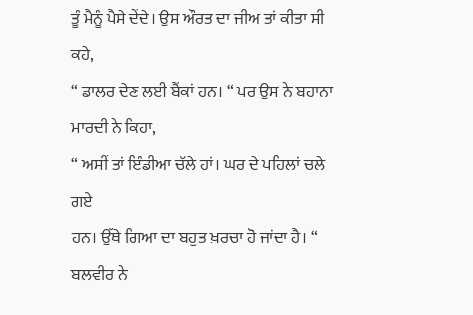ਤੂੰ ਮੈਨੂੰ ਪੈਸੇ ਦੇਂਦੇ। ਉਸ ਔਰਤ ਦਾ ਜੀਅ ਤਾਂ ਕੀਤਾ ਸੀ ਕਹੇ,
“ ਡਾਲਰ ਦੇਣ ਲਈ ਬੈਂਕਾਂ ਹਨ। “ ਪਰ ਉਸ ਨੇ ਬਹਾਨਾ ਮਾਰਦੀ ਨੇ ਕਿਹਾ,
“ ਅਸੀਂ ਤਾਂ ਇੰਡੀਆ ਚੱਲੇ ਹਾਂ। ਘਰ ਦੇ ਪਹਿਲਾਂ ਚਲੇ ਗਏ
ਹਨ। ਉੱਥੇ ਗਿਆ ਦਾ ਬਹੁਤ ਖ਼ਰਚਾ ਹੋ ਜਾਂਦਾ ਹੈ। “ ਬਲਵੀਰ ਨੇ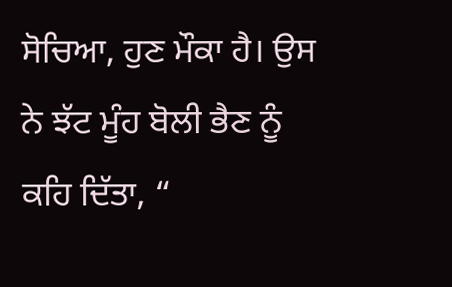ਸੋਚਿਆ, ਹੁਣ ਮੌਕਾ ਹੈ। ਉਸ ਨੇ ਝੱਟ ਮੂੰਹ ਬੋਲੀ ਭੈਣ ਨੂੰ ਕਹਿ ਦਿੱਤਾ, “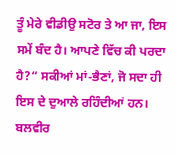ਤੂੰ ਮੇਰੇ ਵੀਡੀਉ ਸਟੋਰ ਤੇ ਆ ਜਾ, ਇਸ ਸਮੇਂ ਬੰਦ ਹੈ। ਆਪਣੇ ਵਿੱਚ ਕੀ ਪਰਦਾ ਹੈ?“ ਸਕੀਆਂ ਮਾਂ-ਭੈਣਾਂ, ਜੋ ਸਦਾ ਹੀ ਇਸ ਦੇ ਦੁਆਲੇ ਰਹਿੰਦੀਆਂ ਹਨ।
ਬਲਵੀਰ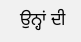ਉਨ੍ਹਾਂ ਦੀ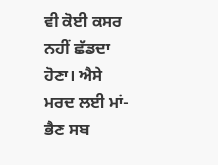ਵੀ ਕੋਈ ਕਸਰ ਨਹੀਂ ਛੱਡਦਾ ਹੋਣਾ। ਐਸੇ ਮਰਦ ਲਈ ਮਾਂ-ਭੈਣ ਸਬ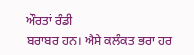ਔਰਤਾਂ ਰੰਡੀ
ਬਰਾਬਰ ਹਨ। ਐਸੇ ਕਲੰਕਤ ਭਰਾ ਹਰ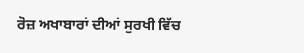ਰੋਜ਼ ਅਖਾਬਾਰਾਂ ਦੀਆਂ ਸੁਰਖੀ ਵਿੱਚ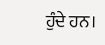ਹੁੰਦੇ ਹਨ।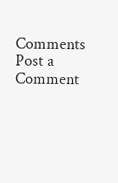Comments
Post a Comment